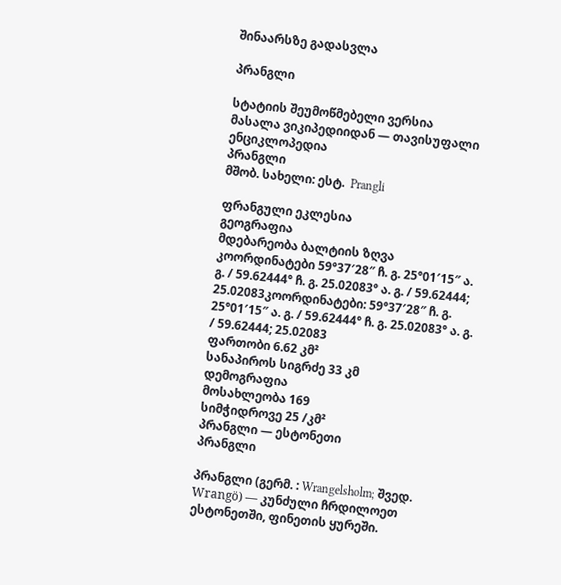შინაარსზე გადასვლა

პრანგლი

სტატიის შეუმოწმებელი ვერსია
მასალა ვიკიპედიიდან — თავისუფალი ენციკლოპედია
პრანგლი
მშობ. სახელი: ესტ.  Prangli

ფრანგული ეკლესია
გეოგრაფია
მდებარეობა ბალტიის ზღვა
კოორდინატები 59°37′28″ ჩ. გ. 25°01′15″ ა. გ. / 59.62444° ჩ. გ. 25.02083° ა. გ. / 59.62444; 25.02083კოორდინატები: 59°37′28″ ჩ. გ. 25°01′15″ ა. გ. / 59.62444° ჩ. გ. 25.02083° ა. გ. / 59.62444; 25.02083
ფართობი 6.62 კმ²
სანაპიროს სიგრძე 33 კმ
დემოგრაფია
მოსახლეობა 169
სიმჭიდროვე 25 /კმ²
პრანგლი — ესტონეთი
პრანგლი

პრანგლი (გერმ. : Wrangelsholm; შვედ.  Wrangö) — კუნძული ჩრდილოეთ ესტონეთში, ფინეთის ყურეში.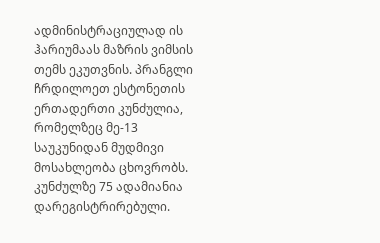ადმინისტრაციულად ის ჰარიუმაას მაზრის ვიმსის თემს ეკუთვნის. პრანგლი ჩრდილოეთ ესტონეთის ერთადერთი კუნძულია, რომელზეც მე-13 საუკუნიდან მუდმივი მოსახლეობა ცხოვრობს. კუნძულზე 75 ადამიანია დარეგისტრირებული.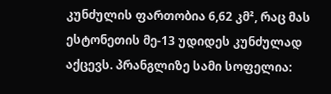კუნძულის ფართობია 6,62 კმ², რაც მას ესტონეთის მე-13 უდიდეს კუნძულად აქცევს. პრანგლიზე სამი სოფელია: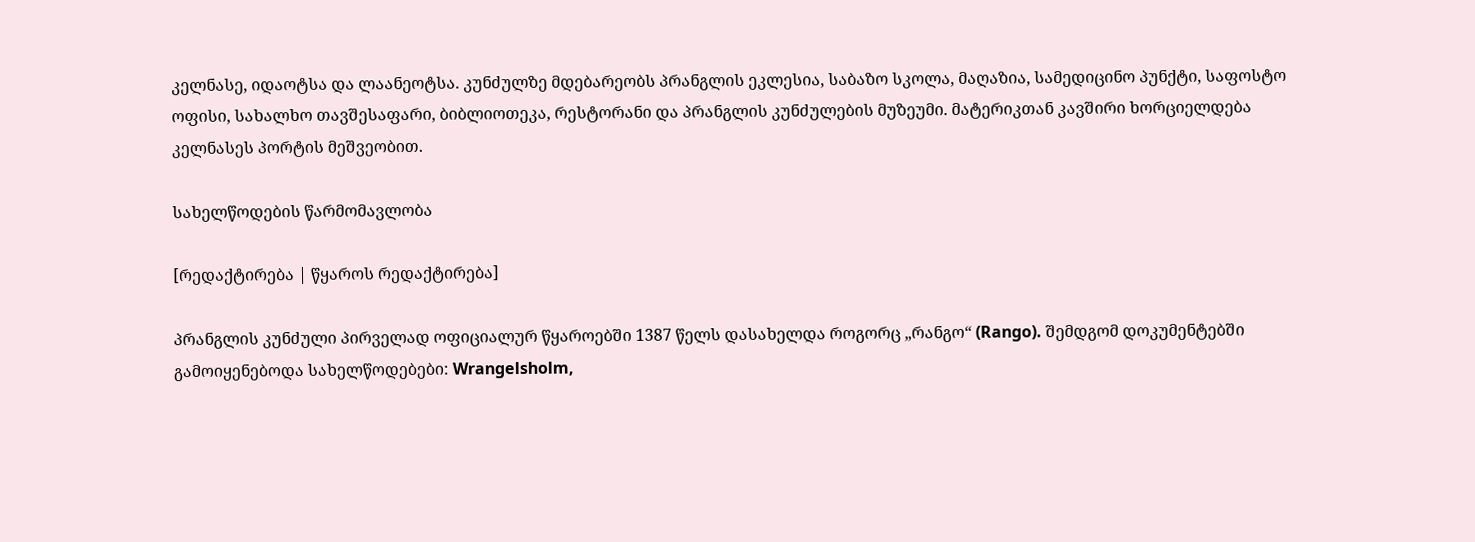კელნასე, იდაოტსა და ლაანეოტსა. კუნძულზე მდებარეობს პრანგლის ეკლესია, საბაზო სკოლა, მაღაზია, სამედიცინო პუნქტი, საფოსტო ოფისი, სახალხო თავშესაფარი, ბიბლიოთეკა, რესტორანი და პრანგლის კუნძულების მუზეუმი. მატერიკთან კავშირი ხორციელდება კელნასეს პორტის მეშვეობით.

სახელწოდების წარმომავლობა

[რედაქტირება | წყაროს რედაქტირება]

პრანგლის კუნძული პირველად ოფიციალურ წყაროებში 1387 წელს დასახელდა როგორც „რანგო“ (Rango). შემდგომ დოკუმენტებში გამოიყენებოდა სახელწოდებები: Wrangelsholm,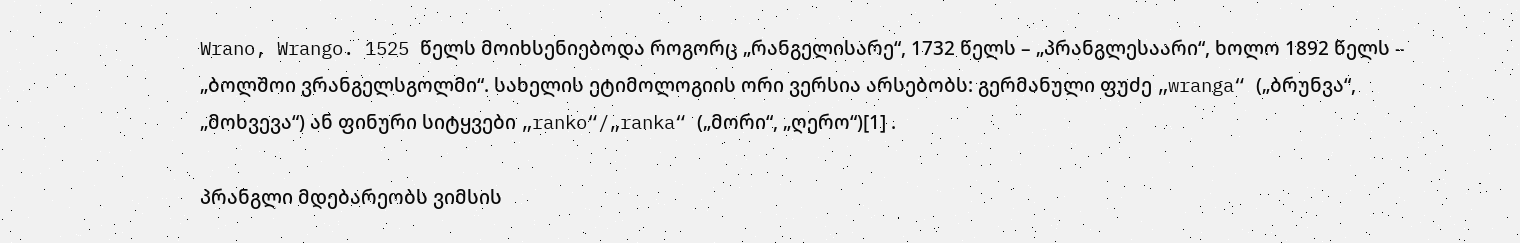Wrano, Wrango. 1525 წელს მოიხსენიებოდა როგორც „რანგელისარე“, 1732 წელს – „პრანგლესაარი“, ხოლო 1892 წელს – „ბოლშოი ვრანგელსგოლმი“. სახელის ეტიმოლოგიის ორი ვერსია არსებობს: გერმანული ფუძე „wranga“ („ბრუნვა“, „მოხვევა“) ან ფინური სიტყვები „ranko“/„ranka“ („მორი“, „ღერო“)[1] .

პრანგლი მდებარეობს ვიმსის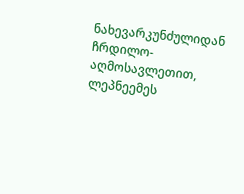ნახევარკუნძულიდან ჩრდილო-აღმოსავლეთით, ლეპნეემეს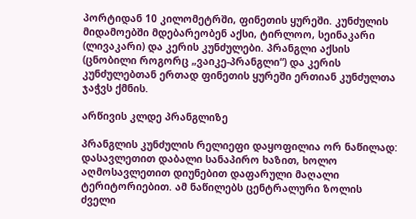პორტიდან 10 კილომეტრში, ფინეთის ყურეში. კუნძულის მიდამოებში მდებარეობენ აქსი, ტირლოო, სეინაკარი (ლივაკარი) და კერის კუნძულები. პრანგლი აქსის (ცნობილი როგორც „ვაიკე-პრანგლი“) და კერის კუნძულებთან ერთად ფინეთის ყურეში ერთიან კუნძულთა ჯაჭვს ქმნის.

არწივის კლდე პრანგლიზე

პრანგლის კუნძულის რელიეფი დაყოფილია ორ ნაწილად: დასავლეთით დაბალი სანაპირო ხაზით, ხოლო აღმოსავლეთით დიუნებით დაფარული მაღალი ტერიტორიებით. ამ ნაწილებს ცენტრალური ზოლის ძველი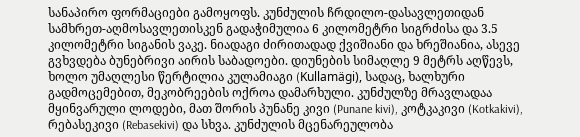სანაპირო ფორმაციები გამოყოფს. კუნძულის ჩრდილო-დასავლეთიდან სამხრეთ-აღმოსავლეთისკენ გადაჭიმულია 6 კილომეტრი სიგრძისა და 3.5 კილომეტრი სიგანის ვაკე. ნიადაგი ძირითადად ქვიშიანი და ხრეშიანია, ასევე გვხვდება ბუნებრივი აირის საბადოები. დიუნების სიმაღლე 9 მეტრს აღწევს, ხოლო უმაღლესი წერტილია კულამიაგი (Kullamägi), სადაც, ხალხური გადმოცემებით, მეკობრეების ოქროა დამარხული. კუნძულზე მრავლადაა მყინვარული ლოდები, მათ შორის პუნანე კივი (Punane kivi), კოტკაკივი (Kotkakivi), რებასეკივი (Rebasekivi) და სხვა. კუნძულის მცენარეულობა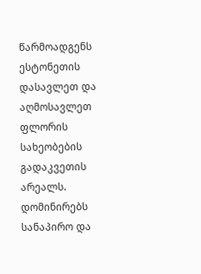წარმოადგენს ესტონეთის დასავლეთ და აღმოსავლეთ ფლორის სახეობების გადაკვეთის არეალს. დომინირებს სანაპირო და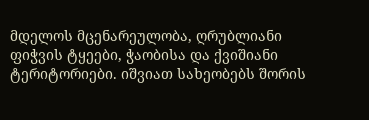მდელოს მცენარეულობა, ღრუბლიანი ფიჭვის ტყეები, ჭაობისა და ქვიშიანი ტერიტორიები. იშვიათ სახეობებს შორის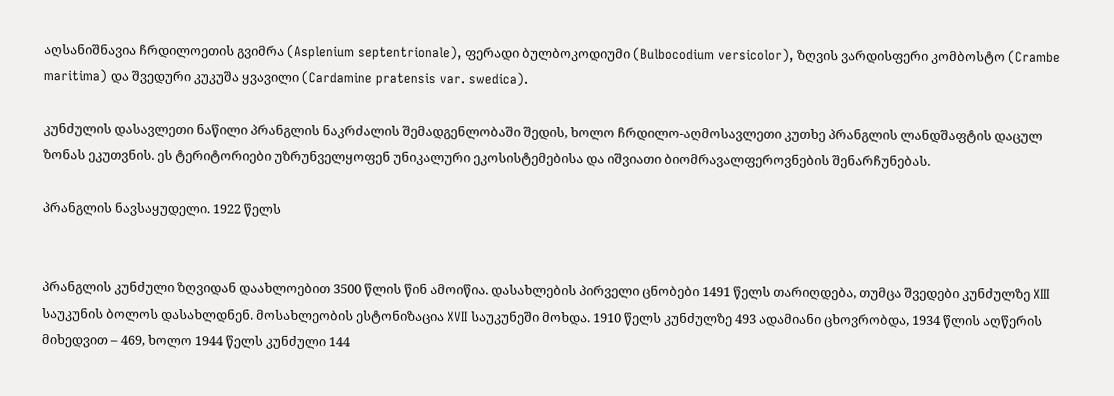აღსანიშნავია ჩრდილოეთის გვიმრა (Asplenium septentrionale), ფერადი ბულბოკოდიუმი (Bulbocodium versicolor), ზღვის ვარდისფერი კომბოსტო (Crambe maritima) და შვედური კუკუშა ყვავილი (Cardamine pratensis var. swedica).

კუნძულის დასავლეთი ნაწილი პრანგლის ნაკრძალის შემადგენლობაში შედის, ხოლო ჩრდილო-აღმოსავლეთი კუთხე პრანგლის ლანდშაფტის დაცულ ზონას ეკუთვნის. ეს ტერიტორიები უზრუნველყოფენ უნიკალური ეკოსისტემებისა და იშვიათი ბიომრავალფეროვნების შენარჩუნებას.

პრანგლის ნავსაყუდელი. 1922 წელს


პრანგლის კუნძული ზღვიდან დაახლოებით 3500 წლის წინ ამოიწია. დასახლების პირველი ცნობები 1491 წელს თარიღდება, თუმცა შვედები კუნძულზე XIII საუკუნის ბოლოს დასახლდნენ. მოსახლეობის ესტონიზაცია XVII საუკუნეში მოხდა. 1910 წელს კუნძულზე 493 ადამიანი ცხოვრობდა, 1934 წლის აღწერის მიხედვით – 469, ხოლო 1944 წელს კუნძული 144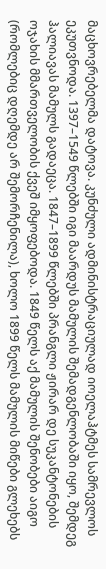მაცხოვრებელმა დატოვა. კუნძული ადმინისტრაციულად იოელაჰტმეს სამრევლოს ეკუთვნოდა. 1397–1549 წლებში იგი მაარდუს მამულის შემადგენლობაში იყო, შემდეგ ჰალიავას მამულს გადაეცა. 1847–1899 წლებში პრანგლი ჟირარ დე სუკანტონების ოჯახის მმართველობის ქვეშ იმყოფებოდა. 1849 წელს აქ მამულის შენობები აიგო (რომლებიც დღემდე არ შემორჩენილა), ხოლო 1899 წელს მამულის მიწები გლეხებს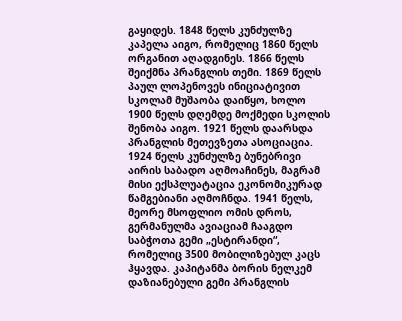გაყიდეს. 1848 წელს კუნძულზე კაპელა აიგო, რომელიც 1860 წელს ორგანით აღადგინეს. 1866 წელს შეიქმნა პრანგლის თემი. 1869 წელს პაულ ლოპენოვეს ინიციატივით სკოლამ მუშაობა დაიწყო, ხოლო 1900 წელს დღემდე მოქმედი სკოლის შენობა აიგო. 1921 წელს დაარსდა პრანგლის მეთევზეთა ასოციაცია. 1924 წელს კუნძულზე ბუნებრივი აირის საბადო აღმოაჩინეს, მაგრამ მისი ექსპლუატაცია ეკონომიკურად წამგებიანი აღმოჩნდა. 1941 წელს, მეორე მსოფლიო ომის დროს, გერმანულმა ავიაციამ ჩააგდო საბჭოთა გემი „ესტირანდი“, რომელიც 3500 მობილიზებულ კაცს ჰყავდა. კაპიტანმა ბორის ნელკემ დაზიანებული გემი პრანგლის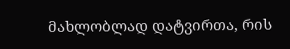მახლობლად დატვირთა, რის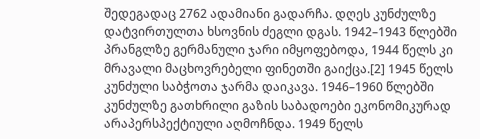შედეგადაც 2762 ადამიანი გადარჩა. დღეს კუნძულზე დატვირთულთა ხსოვნის ძეგლი დგას. 1942–1943 წლებში პრანგლზე გერმანული ჯარი იმყოფებოდა, 1944 წელს კი მრავალი მაცხოვრებელი ფინეთში გაიქცა.[2] 1945 წელს კუნძული საბჭოთა ჯარმა დაიკავა. 1946–1960 წლებში კუნძულზე გათხრილი გაზის საბადოები ეკონომიკურად არაპერსპექტიული აღმოჩნდა. 1949 წელს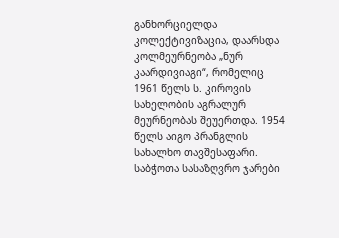განხორციელდა კოლექტივიზაცია, დაარსდა კოლმეურნეობა „ნურ კაარდივიაგი“, რომელიც 1961 წელს ს. კიროვის სახელობის აგრალურ მეურნეობას შეუერთდა. 1954 წელს აიგო პრანგლის სახალხო თავშესაფარი. საბჭოთა სასაზღვრო ჯარები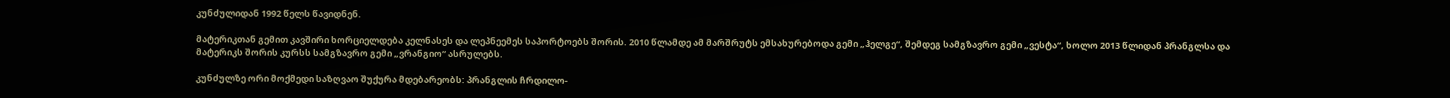კუნძულიდან 1992 წელს წავიდნენ.

მატერიკთან გემით კავშირი ხორციელდება კელნასეს და ლეპნეემეს საპორტოებს შორის. 2010 წლამდე ამ მარშრუტს ემსახურებოდა გემი „ჰელგე“, შემდეგ სამგზავრო გემი „ვესტა“, ხოლო 2013 წლიდან პრანგლსა და მატერიკს შორის კურსს სამგზავრო გემი „ვრანგიო“ ასრულებს.

კუნძულზე ორი მოქმედი საზღვაო შუქურა მდებარეობს: პრანგლის ჩრდილო-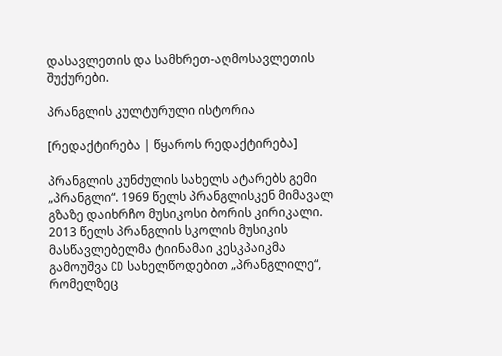დასავლეთის და სამხრეთ-აღმოსავლეთის შუქურები.

პრანგლის კულტურული ისტორია

[რედაქტირება | წყაროს რედაქტირება]

პრანგლის კუნძულის სახელს ატარებს გემი „პრანგლი“. 1969 წელს პრანგლისკენ მიმავალ გზაზე დაიხრჩო მუსიკოსი ბორის კირიკალი. 2013 წელს პრანგლის სკოლის მუსიკის მასწავლებელმა ტიინამაი კესკპაიკმა გამოუშვა CD სახელწოდებით „პრანგლილე“, რომელზეც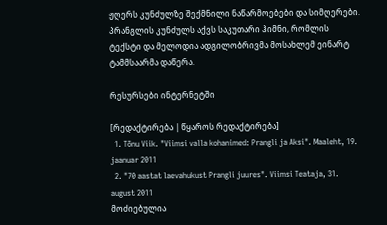ჟღერს კუნძულზე შექმნილი ნაწარმოებები და სიმღერები. პრანგლის კუნძულს აქვს საკუთარი ჰიმნი, რომლის ტექსტი და მელოდია ადგილობრივმა მოსახლემ ეინარტ ტამმსაარმა დაწერა.

რესურსები ინტერნეტში

[რედაქტირება | წყაროს რედაქტირება]
  1. Tõnu Viik. "Viimsi valla kohanimed: Prangli ja Aksi". Maaleht, 19. jaanuar 2011
  2. "70 aastat laevahukust Prangli juures". Viimsi Teataja, 31. august 2011
მოძიებულია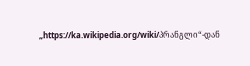„https://ka.wikipedia.org/wiki/პრანგლი“-დან